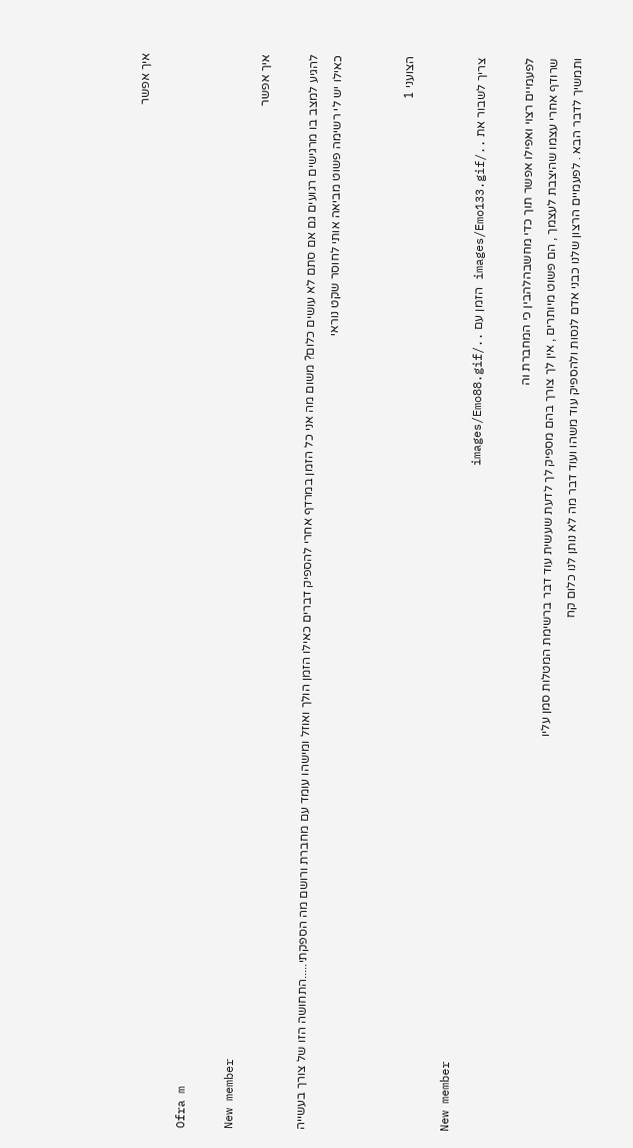איך אפשר

Ofra m

New member
איך אפשר

להגיע למצב בו מרגישים רגועים גם אם סתם לא עושים כלום? משום מה אני כל הזמן במרדף אחרי להספיק דברים כאילו הזמן הולך ואוזל ומישהו עומד עם מחברת ורושם מה הספקתי.....התחושה הזו של צורך בעשייה כאילו יש לי רשימה פשוט מביאה אותי לחוסר שקט נוראי


הצועני 1

New member
צריך לשבור את ../images/Emo133.gif הזמן עם ../images/Emo88.gif

לפעמיים רצוי ואפילו אפשר תוך כדי מחשבהלהבין כי המחברת וה
שרודף אחרי עצמו שהיצבת לעצמך , הם פשוט מיותרים , אין לך צורך בהם מספיק לך לדעת שעשית עוד דבר ברשימת המטלות סמן עליו
ותמשיך לדבר הבא . לפעמיים הרצון שלנו כבני אדם לנסות ולהספיק עוד משהו ועוד דבר מה לא נותן לנו כלום קח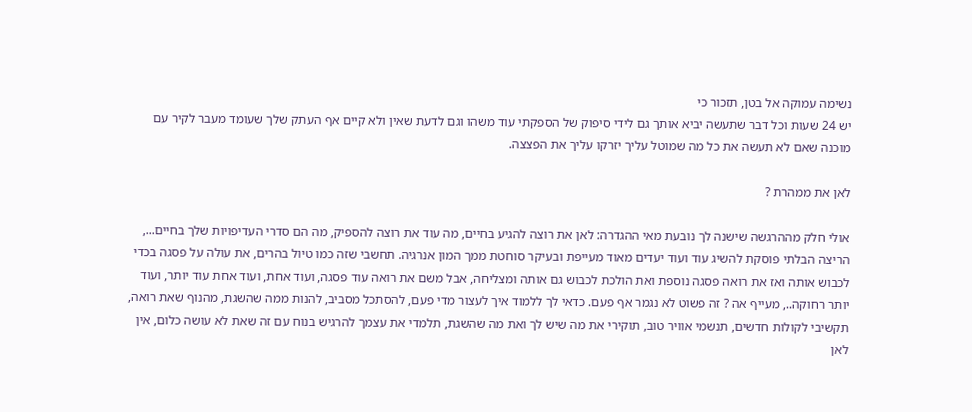נשימה עמוקה אל בטן, תזכור כי
יש 24 שעות וכל דבר שתעשה יביא אותך גם לידי סיפוק של הספקתי עוד משהו וגם לדעת שאין ולא קיים אף העתק שלך שעומד מעבר לקיר עם
מוכנה שאם לא תעשה את כל מה שמוטל עליך יזרקו עליך את הפצצה.

לאן את ממהרת ?

אולי חלק מההרגשה שישנה לך נובעת מאי ההגדרה: לאן את רוצה להגיע בחיים, מה עוד את רוצה להספיק, מה הם סדרי העדיפויות שלך בחיים..., הריצה הבלתי פוסקת להשיג עוד ועוד יעדים מאוד מעייפת ובעיקר סוחטת ממך המון אנרגיה. תחשבי שזה כמו טיול בהרים, את עולה על פסגה בכדי לכבוש אותה ואז את רואה פסגה נוספת ואת הולכת לכבוש גם אותה ומצליחה, אבל משם את רואה עוד פסגה, ועוד אחת, ועוד אחת עוד יותר, ועוד יותר רחוקה.., מעייף אה ? זה פשוט לא נגמר אף פעם. כדאי לך ללמוד איך לעצור מדי פעם, להסתכל מסביב, להנות ממה שהשגת, מהנוף שאת רואה, תקשיבי לקולות חדשים, תנשמי אוויר טוב, תוקירי את מה שיש לך ואת מה שהשגת, תלמדי את עצמך להרגיש בנוח עם זה שאת לא עושה כלום, אין לאן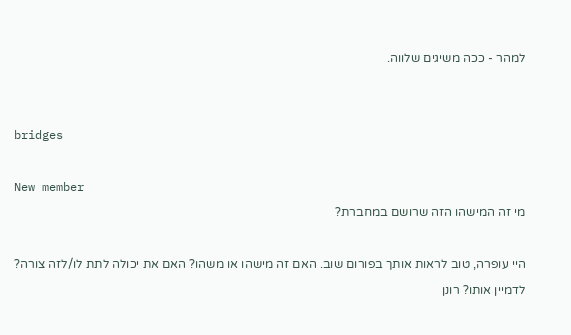למהר - ככה משיגים שלווה.


bridges

New member
מי זה המישהו הזה שרושם במחברת?

היי עופרה, טוב לראות אותך בפורום שוב. האם זה מישהו או משהו? האם את יכולה לתת לו/לזה צורה? לדמיין אותו? רונן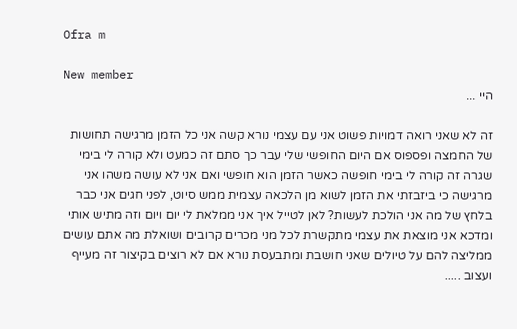Ofra m

New member
היי ...

זה לא שאני רואה דמויות פשוט אני עם עצמי נורא קשה אני כל הזמן מרגישה תחושות של החמצה ופספוס אם היום החופשי שלי עבר כך סתם זה כמעט ולא קורה לי בימי שגרה זה קורה לי בימי חופשה כאשר הזמן הוא חופשי ואם אני לא עושה משהו אני מרגישה כי ביזבזתי את הזמן לשוא מן הלכאה עצמית ממש סיוט, לפני חגים אני כבר בלחץ של מה אני הולכת לעשות? לאן לטייל איך אני ממלאת לי יום ויום וזה מתיש אותי ומדכא אני מוצאת את עצמי מתקשרת לכל מני מכרים קרובים ושואלת מה אתם עושים ממליצה להם על טיולים שאני חושבת ומתבעסת נורא אם לא רוצים בקיצור זה מעייף ועצוב .....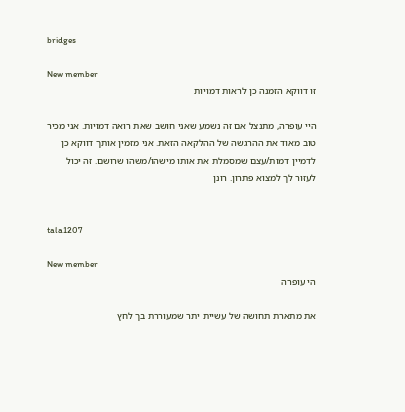bridges

New member
זו דווקא הזמנה כן לראות דמויות

היי עופרה, מתנצל אם זה נשמע שאני חושב שאת רואה דמויות. אני מכיר טוב מאוד את ההרגשה של ההלקאה הזאת. אני מזמין אותך דווקא כן לדמיין דמות/עצם שמסמלת את אותו מישהו/משהו שרושם. זה יכול לעזור לך למצוא פתרון. רונן


tala1207

New member
הי עופרה

את מתארת תחושה של עשיית יתר שמעוררת בך לחץ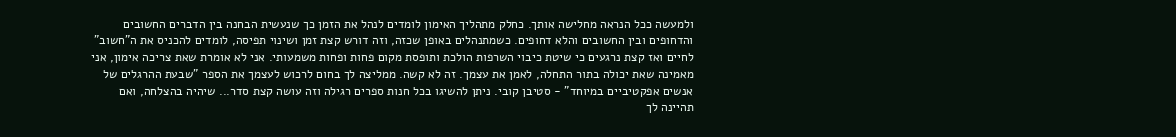ולמעשה ככל הנראה מחלישה אותך. כחלק מתהליך האימון לומדים לנהל את הזמן כך שנעשית הבחנה בין הדברים החשובים והדחופים ובין החשובים והלא דחופים. כשמתנהלים באופן שכזה, וזה דורש קצת זמן ושינוי תפיסה, לומדים להכניס את ה"חשוב" לחיים ואז קצת נרגעים כי שיטת כיבוי השרפות הולכת ותופסת מקום פחות ופחות משמעותי. אני לא אומרת שאת צריכה אימון, אני מאמינה שאת יכולה בתור התחלה, לאמן את עצמך. זה לא קשה. ממליצה לך בחום לרכוש לעצמך את הספר "שבעת ההרגלים של אנשים אפקטיביים במיוחד" - סטיבן קובי. ניתן להשיגו בכל חנות ספרים רגילה וזה עושה קצת סדר... שיהיה בהצלחה, ואם תהיינה לך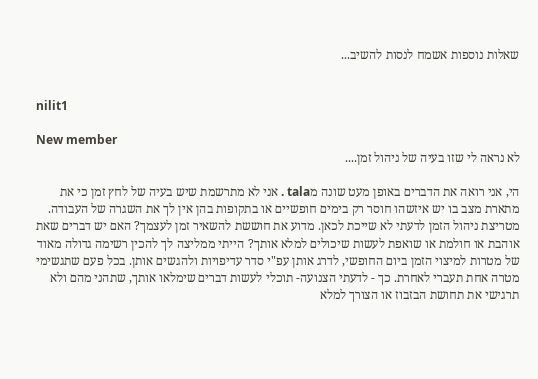שאלות נוספות אשמח לנסות להשיב...


nilit1

New member
לא נראה לי שזו בעיה של ניהול זמן....

הי, אני רואה את הדברים באופן מעט שונה מtala . אני לא מתרשמת שיש בעיה של לחץ זמן כי את מתארת מצב בו יש איזשהו חוסר רק בימים חופשיים או בתקופות בהן אין לך את השגרה של העבודה. מטריצת ניהול הזמן לדעתי לא שייכת לכאן. מדוע את חוששת להשאיר זמן לעצמך? האם יש דברים שאת אוהבת או חולמת או שואפת לעשות שיכולים למלא אותך? הייתי ממליצה לך להכין רשימה גדולה מאוד של מטרות למיצוי הזמן ביום החופשי, לדרג אותן עפ"י סדר עדיפויות ולהגשים אותן. בכל פעם שתגשימי מטרה אחת תעברי לאחרת. כך - לדעתי הצנועה- תוכלי לעשות דברים שימלאו אותך, שתהני מהם ולא תרגישי את תחושת הבזבוז או הצורך למלא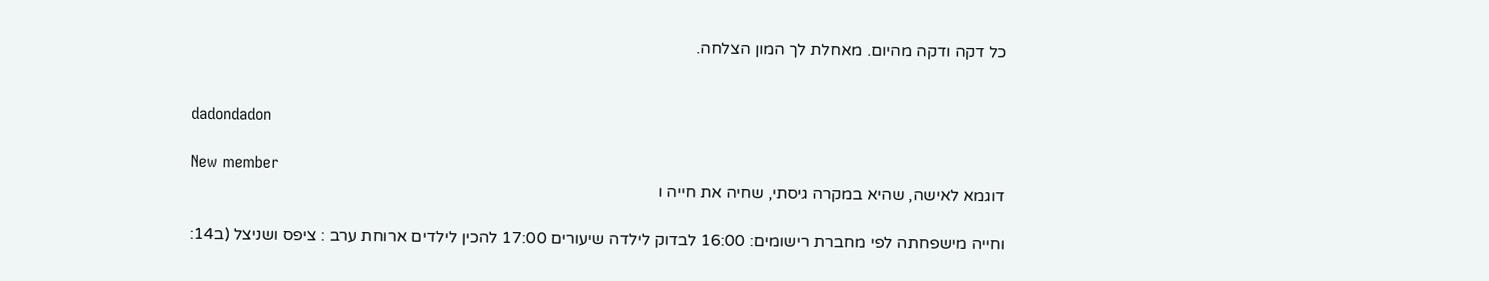כל דקה ודקה מהיום. מאחלת לך המון הצלחה.


dadondadon

New member
דוגמא לאישה, שהיא במקרה גיסתי, שחיה את חייה ו

וחייה מישפחתה לפי מחברת רישומים: 16:00 לבדוק לילדה שיעורים 17:00 להכין לילדים ארוחת ערב : ציפס ושניצל (ב14: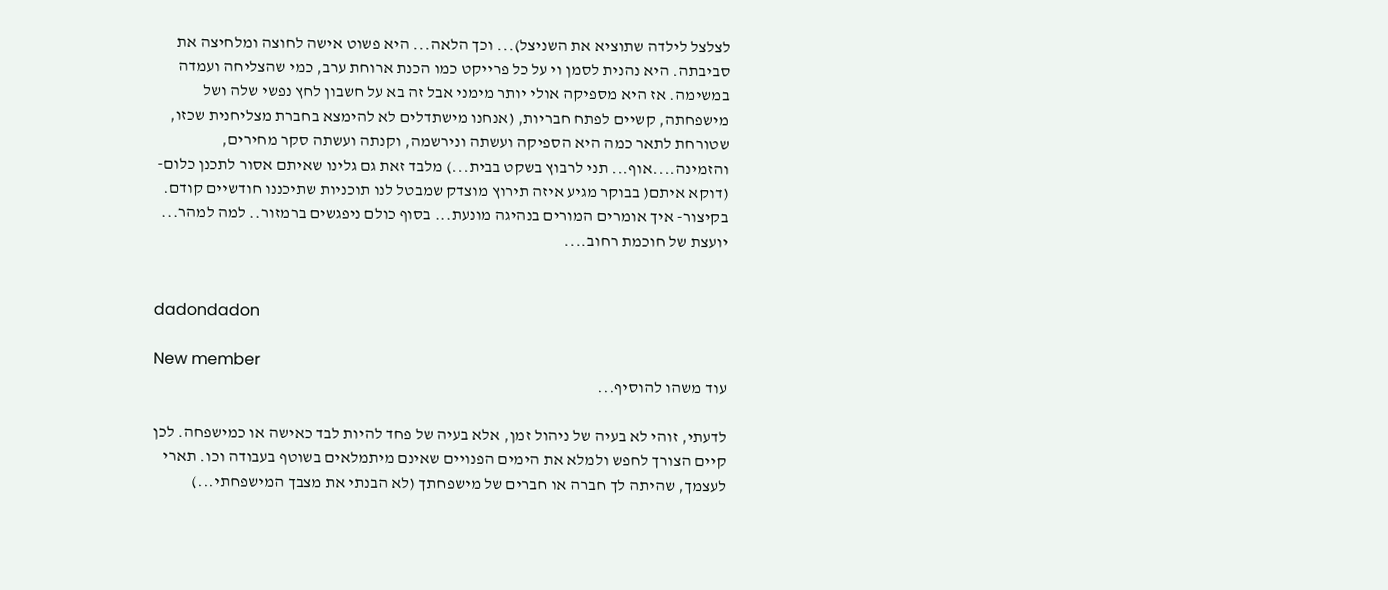לצלצל לילדה שתוציא את השניצל)... וכך הלאה... היא פשוט אישה לחוצה ומלחיצה את סביבתה. היא נהנית לסמן וי על כל פרייקט כמו הכנת ארוחת ערב, כמי שהצליחה ועמדה במשימה. אז היא מספיקה אולי יותר מימני אבל זה בא על חשבון לחץ נפשי שלה ושל מישפחתה, קשיים לפתח חבריות, (אנחנו מישתדלים לא להימצא בחברת מצליחנית שכזו, שטורחת לתאר כמה היא הספיקה ועשתה ונירשמה, וקנתה ועשתה סקר מחירים, והזמינה....אוף... תני לרבוץ בשקט בבית...) מלבד זאת גם גלינו שאיתם אסור לתכנן כלום- (דוקא איתם( בבוקר מגיע איזה תירוץ מוצדק שמבטל לנו תוכניות שתיכננו חודשיים קודם. בקיצור- איך אומרים המורים בנהיגה מונעת... בסוף כולם ניפגשים ברמזור.. למה למהר... יועצת של חוכמת רחוב....


dadondadon

New member
עוד משהו להוסיף...

לדעתי, זוהי לא בעיה של ניהול זמן, אלא בעיה של פחד להיות לבד כאישה או כמישפחה. לכן קיים הצורך לחפש ולמלא את הימים הפנויים שאינם מיתמלאים בשוטף בעבודה וכו. תארי לעצמך, שהיתה לך חברה או חברים של מישפחתך (לא הבנתי את מצבך המישפחתי...)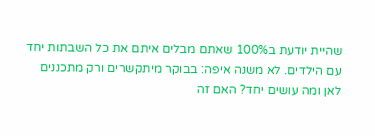שהיית יודעת ב100% שאתם מבלים איתם את כל השבתות יחד עם הילדים. לא משנה איפה: בבוקר מיתקשרים ורק מתכננים לאן ומה עושים יחד? האם זה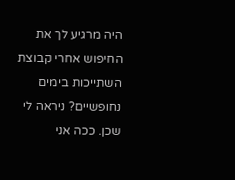היה מרגיע לך את החיפוש אחרי קבוצת השתייכות בימים נחופשיים? ניראה לי שכן. ככה אני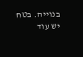בנוייה. בטח יש עוד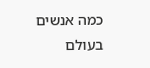כמה אנשים בעולם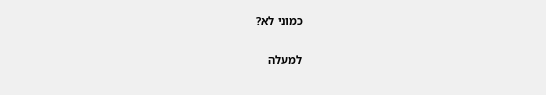כמוני לא?

למעלה